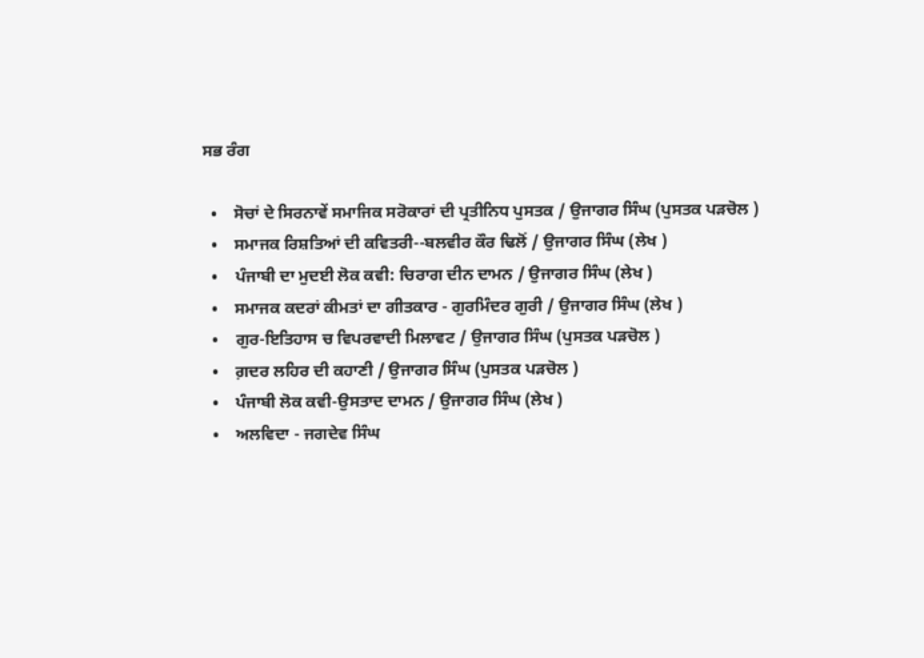ਸਭ ਰੰਗ

  •    ਸੋਚਾਂ ਦੇ ਸਿਰਨਾਵੇਂ ਸਮਾਜਿਕ ਸਰੋਕਾਰਾਂ ਦੀ ਪ੍ਰਤੀਨਿਧ ਪੁਸਤਕ / ਉਜਾਗਰ ਸਿੰਘ (ਪੁਸਤਕ ਪੜਚੋਲ )
  •    ਸਮਾਜਕ ਰਿਸ਼ਤਿਆਂ ਦੀ ਕਵਿਤਰੀ--ਬਲਵੀਰ ਕੌਰ ਢਿਲੋਂ / ਉਜਾਗਰ ਸਿੰਘ (ਲੇਖ )
  •    ਪੰਜਾਬੀ ਦਾ ਮੁਦਈ ਲੋਕ ਕਵੀ: ਚਿਰਾਗ ਦੀਨ ਦਾਮਨ / ਉਜਾਗਰ ਸਿੰਘ (ਲੇਖ )
  •    ਸਮਾਜਕ ਕਦਰਾਂ ਕੀਮਤਾਂ ਦਾ ਗੀਤਕਾਰ - ਗੁਰਮਿੰਦਰ ਗੁਰੀ / ਉਜਾਗਰ ਸਿੰਘ (ਲੇਖ )
  •    ਗੁਰ-ਇਤਿਹਾਸ ਚ ਵਿਪਰਵਾਦੀ ਮਿਲਾਵਟ / ਉਜਾਗਰ ਸਿੰਘ (ਪੁਸਤਕ ਪੜਚੋਲ )
  •    ਗ਼ਦਰ ਲਹਿਰ ਦੀ ਕਹਾਣੀ / ਉਜਾਗਰ ਸਿੰਘ (ਪੁਸਤਕ ਪੜਚੋਲ )
  •    ਪੰਜਾਬੀ ਲੋਕ ਕਵੀ-ਉਸਤਾਦ ਦਾਮਨ / ਉਜਾਗਰ ਸਿੰਘ (ਲੇਖ )
  •    ਅਲਵਿਦਾ - ਜਗਦੇਵ ਸਿੰਘ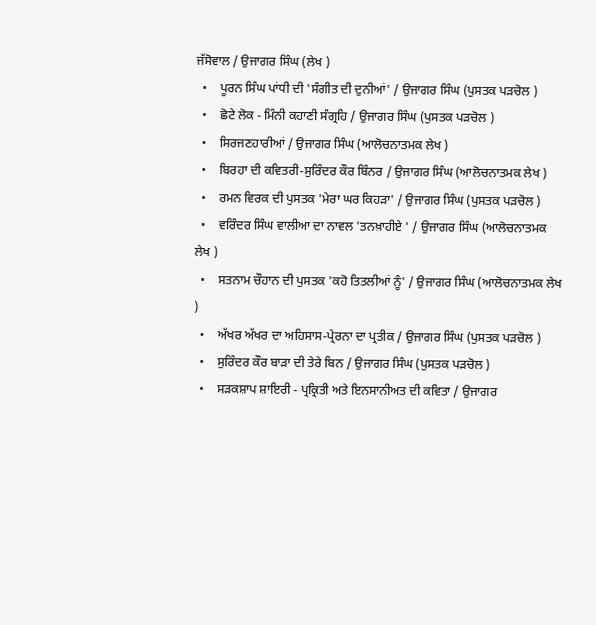ਜੱਸੋਵਾਲ / ਉਜਾਗਰ ਸਿੰਘ (ਲੇਖ )
  •    ਪੂਰਨ ਸਿੰਘ ਪਾਂਧੀ ਦੀ 'ਸੰਗੀਤ ਦੀ ਦੁਨੀਆਂ' / ਉਜਾਗਰ ਸਿੰਘ (ਪੁਸਤਕ ਪੜਚੋਲ )
  •    ਛੋਟੇ ਲੋਕ - ਮਿੰਨੀ ਕਹਾਣੀ ਸੰਗ੍ਰਹਿ / ਉਜਾਗਰ ਸਿੰਘ (ਪੁਸਤਕ ਪੜਚੋਲ )
  •    ਸਿਰਜਣਹਾਰੀਆਂ / ਉਜਾਗਰ ਸਿੰਘ (ਆਲੋਚਨਾਤਮਕ ਲੇਖ )
  •    ਬਿਰਹਾ ਦੀ ਕਵਿਤਰੀ-ਸੁਰਿੰਦਰ ਕੌਰ ਬਿੰਨਰ / ਉਜਾਗਰ ਸਿੰਘ (ਆਲੋਚਨਾਤਮਕ ਲੇਖ )
  •    ਰਮਨ ਵਿਰਕ ਦੀ ਪੁਸਤਕ 'ਮੇਰਾ ਘਰ ਕਿਹੜਾ' / ਉਜਾਗਰ ਸਿੰਘ (ਪੁਸਤਕ ਪੜਚੋਲ )
  •    ਵਰਿੰਦਰ ਸਿੰਘ ਵਾਲੀਆ ਦਾ ਨਾਵਲ 'ਤਨਖ਼ਾਹੀਏ ' / ਉਜਾਗਰ ਸਿੰਘ (ਆਲੋਚਨਾਤਮਕ ਲੇਖ )
  •    ਸਤਨਾਮ ਚੌਹਾਨ ਦੀ ਪੁਸਤਕ 'ਕਹੋ ਤਿਤਲੀਆਂ ਨੂੰ' / ਉਜਾਗਰ ਸਿੰਘ (ਆਲੋਚਨਾਤਮਕ ਲੇਖ )
  •    ਅੱਖਰ ਅੱਖਰ ਦਾ ਅਹਿਸਾਸ-ਪ੍ਰੇਰਨਾ ਦਾ ਪ੍ਰਤੀਕ / ਉਜਾਗਰ ਸਿੰਘ (ਪੁਸਤਕ ਪੜਚੋਲ )
  •    ਸੁਰਿੰਦਰ ਕੌਰ ਬਾੜਾ ਦੀ ਤੇਰੇ ਬਿਨ / ਉਜਾਗਰ ਸਿੰਘ (ਪੁਸਤਕ ਪੜਚੋਲ )
  •    ਸੜਕਸ਼ਾਪ ਸ਼ਾਇਰੀ - ਪ੍ਰਕ੍ਰਿਤੀ ਅਤੇ ਇਨਸਾਨੀਅਤ ਦੀ ਕਵਿਤਾ / ਉਜਾਗਰ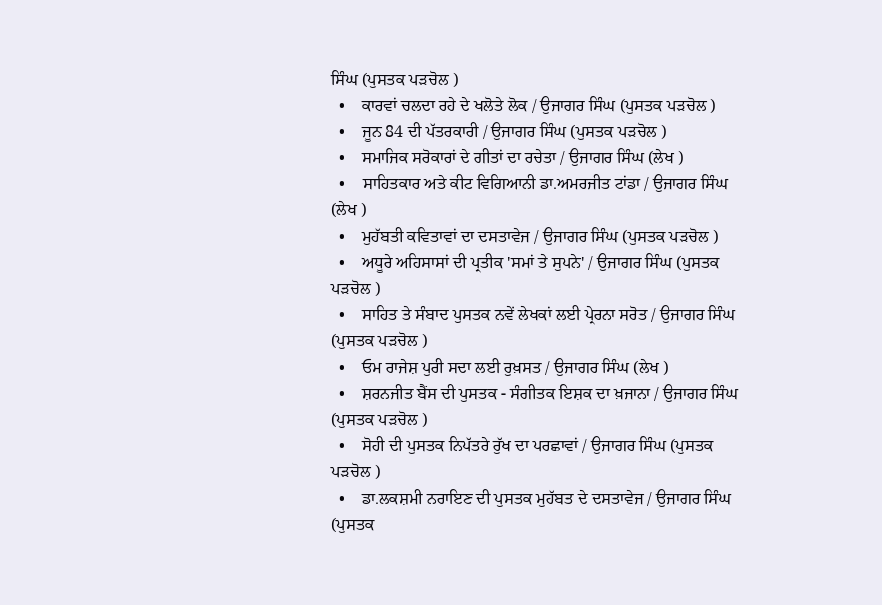ਸਿੰਘ (ਪੁਸਤਕ ਪੜਚੋਲ )
  •    ਕਾਰਵਾਂ ਚਲਦਾ ਰਹੇ ਦੇ ਖਲੋਤੇ ਲੋਕ / ਉਜਾਗਰ ਸਿੰਘ (ਪੁਸਤਕ ਪੜਚੋਲ )
  •    ਜੂਨ 84 ਦੀ ਪੱਤਰਕਾਰੀ / ਉਜਾਗਰ ਸਿੰਘ (ਪੁਸਤਕ ਪੜਚੋਲ )
  •    ਸਮਾਜਿਕ ਸਰੋਕਾਰਾਂ ਦੇ ਗੀਤਾਂ ਦਾ ਰਚੇਤਾ / ਉਜਾਗਰ ਸਿੰਘ (ਲੇਖ )
  •    ਸਾਹਿਤਕਾਰ ਅਤੇ ਕੀਟ ਵਿਗਿਆਨੀ ਡਾ.ਅਮਰਜੀਤ ਟਾਂਡਾ / ਉਜਾਗਰ ਸਿੰਘ (ਲੇਖ )
  •    ਮੁਹੱਬਤੀ ਕਵਿਤਾਵਾਂ ਦਾ ਦਸਤਾਵੇਜ / ਉਜਾਗਰ ਸਿੰਘ (ਪੁਸਤਕ ਪੜਚੋਲ )
  •    ਅਧੂਰੇ ਅਹਿਸਾਸਾਂ ਦੀ ਪ੍ਰਤੀਕ 'ਸਮਾਂ ਤੇ ਸੁਪਨੇ' / ਉਜਾਗਰ ਸਿੰਘ (ਪੁਸਤਕ ਪੜਚੋਲ )
  •    ਸਾਹਿਤ ਤੇ ਸੰਬਾਦ ਪੁਸਤਕ ਨਵੇਂ ਲੇਖਕਾਂ ਲਈ ਪ੍ਰੇਰਨਾ ਸਰੋਤ / ਉਜਾਗਰ ਸਿੰਘ (ਪੁਸਤਕ ਪੜਚੋਲ )
  •    ਓਮ ਰਾਜੇਸ਼ ਪੁਰੀ ਸਦਾ ਲਈ ਰੁਖ਼ਸਤ / ਉਜਾਗਰ ਸਿੰਘ (ਲੇਖ )
  •    ਸ਼ਰਨਜੀਤ ਬੈਂਸ ਦੀ ਪੁਸਤਕ - ਸੰਗੀਤਕ ਇਸ਼ਕ ਦਾ ਖ਼ਜਾਨਾ / ਉਜਾਗਰ ਸਿੰਘ (ਪੁਸਤਕ ਪੜਚੋਲ )
  •    ਸੋਹੀ ਦੀ ਪੁਸਤਕ ਨਿਪੱਤਰੇ ਰੁੱਖ ਦਾ ਪਰਛਾਵਾਂ / ਉਜਾਗਰ ਸਿੰਘ (ਪੁਸਤਕ ਪੜਚੋਲ )
  •    ਡਾ.ਲਕਸ਼ਮੀ ਨਰਾਇਣ ਦੀ ਪੁਸਤਕ ਮੁਹੱਬਤ ਦੇ ਦਸਤਾਵੇਜ / ਉਜਾਗਰ ਸਿੰਘ (ਪੁਸਤਕ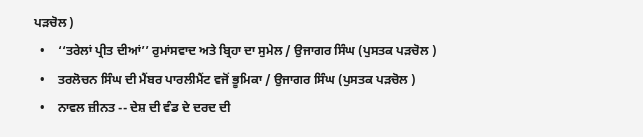ਪੜਚੋਲ )
  •    ‘‘ਤਰੇਲਾਂ ਪ੍ਰੀਤ ਦੀਆਂ’’ ਰੁਮਾਂਸਵਾਦ ਅਤੇ ਬ੍ਰਿਹਾ ਦਾ ਸੁਮੇਲ / ਉਜਾਗਰ ਸਿੰਘ (ਪੁਸਤਕ ਪੜਚੋਲ )
  •    ਤਰਲੋਚਨ ਸਿੰਘ ਦੀ ਮੈਂਬਰ ਪਾਰਲੀਮੈਂਟ ਵਜੋਂ ਭੂਮਿਕਾ / ਉਜਾਗਰ ਸਿੰਘ (ਪੁਸਤਕ ਪੜਚੋਲ )
  •    ਨਾਵਲ ਜ਼ੀਨਤ -- ਦੇਸ਼ ਦੀ ਵੰਡ ਦੇ ਦਰਦ ਦੀ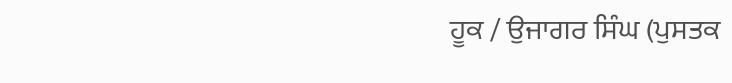ਹੂਕ / ਉਜਾਗਰ ਸਿੰਘ (ਪੁਸਤਕ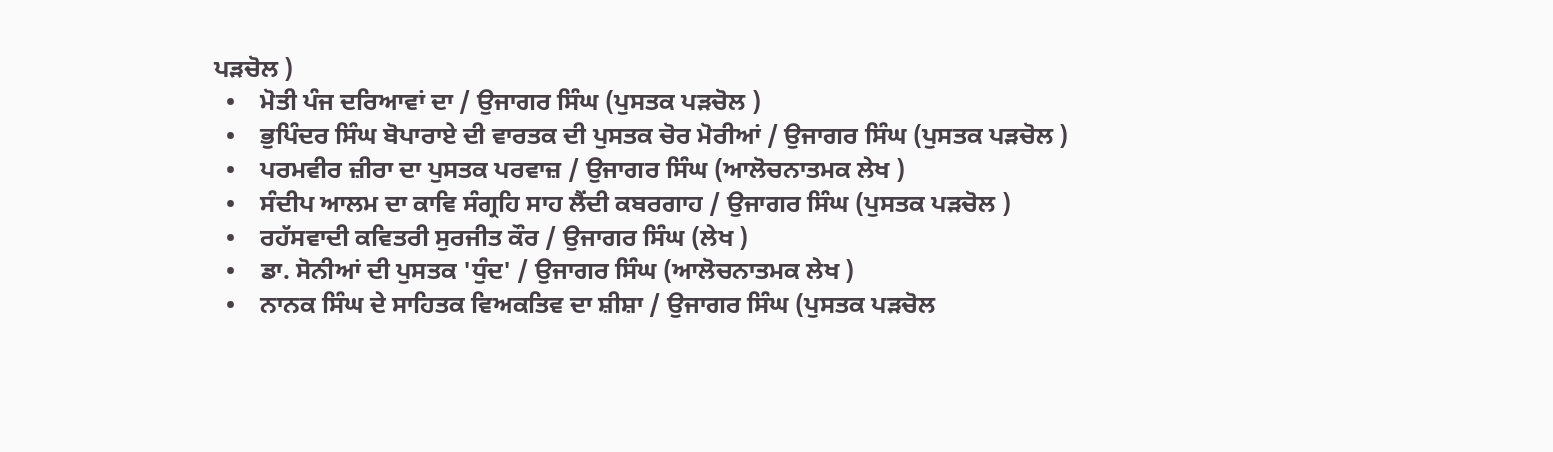ਪੜਚੋਲ )
  •    ਮੋਤੀ ਪੰਜ ਦਰਿਆਵਾਂ ਦਾ / ਉਜਾਗਰ ਸਿੰਘ (ਪੁਸਤਕ ਪੜਚੋਲ )
  •    ਭੁਪਿੰਦਰ ਸਿੰਘ ਬੋਪਾਰਾਏ ਦੀ ਵਾਰਤਕ ਦੀ ਪੁਸਤਕ ਚੋਰ ਮੋਰੀਆਂ / ਉਜਾਗਰ ਸਿੰਘ (ਪੁਸਤਕ ਪੜਚੋਲ )
  •    ਪਰਮਵੀਰ ਜ਼ੀਰਾ ਦਾ ਪੁਸਤਕ ਪਰਵਾਜ਼ / ਉਜਾਗਰ ਸਿੰਘ (ਆਲੋਚਨਾਤਮਕ ਲੇਖ )
  •    ਸੰਦੀਪ ਆਲਮ ਦਾ ਕਾਵਿ ਸੰਗ੍ਰਹਿ ਸਾਹ ਲੈਂਦੀ ਕਬਰਗਾਹ / ਉਜਾਗਰ ਸਿੰਘ (ਪੁਸਤਕ ਪੜਚੋਲ )
  •    ਰਹੱਸਵਾਦੀ ਕਵਿਤਰੀ ਸੁਰਜੀਤ ਕੌਰ / ਉਜਾਗਰ ਸਿੰਘ (ਲੇਖ )
  •    ਡਾ. ਸੋਨੀਆਂ ਦੀ ਪੁਸਤਕ 'ਧੁੰਦ' / ਉਜਾਗਰ ਸਿੰਘ (ਆਲੋਚਨਾਤਮਕ ਲੇਖ )
  •    ਨਾਨਕ ਸਿੰਘ ਦੇ ਸਾਹਿਤਕ ਵਿਅਕਤਿਵ ਦਾ ਸ਼ੀਸ਼ਾ / ਉਜਾਗਰ ਸਿੰਘ (ਪੁਸਤਕ ਪੜਚੋਲ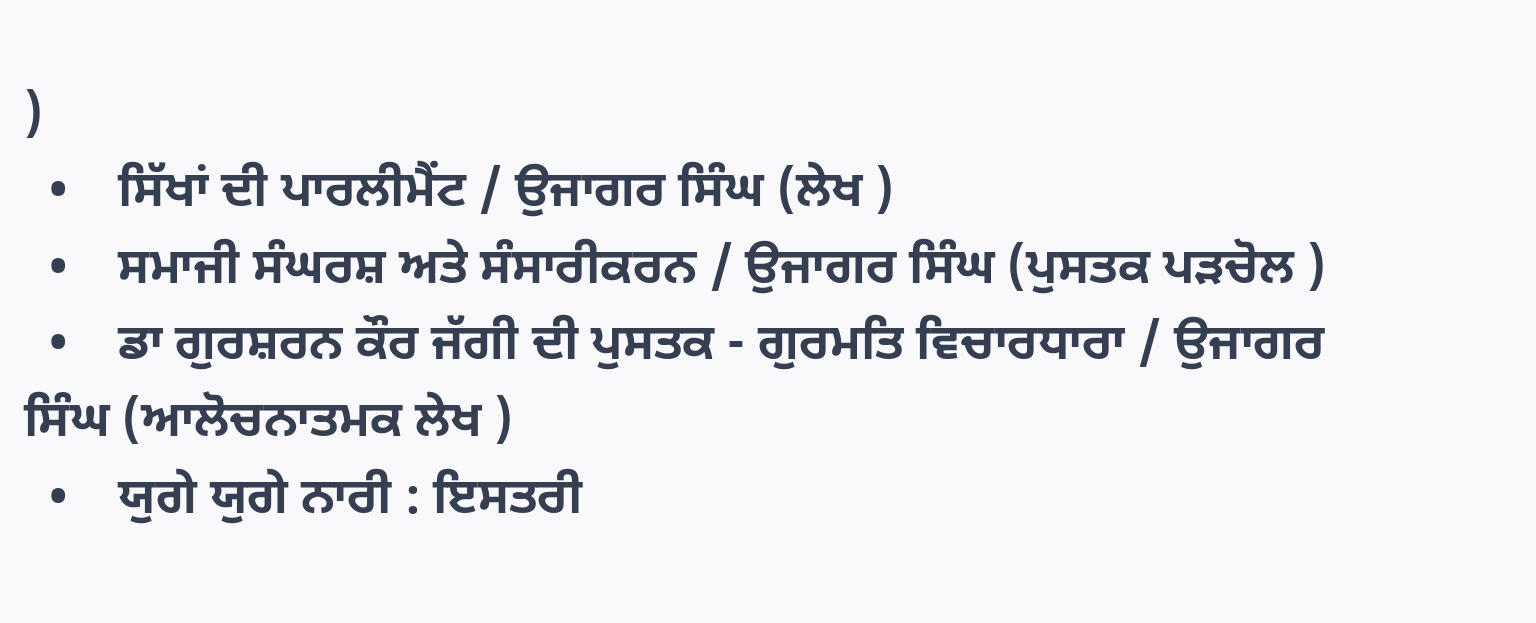)
  •    ਸਿੱਖਾਂ ਦੀ ਪਾਰਲੀਮੈਂਟ / ਉਜਾਗਰ ਸਿੰਘ (ਲੇਖ )
  •    ਸਮਾਜੀ ਸੰਘਰਸ਼ ਅਤੇ ਸੰਸਾਰੀਕਰਨ / ਉਜਾਗਰ ਸਿੰਘ (ਪੁਸਤਕ ਪੜਚੋਲ )
  •    ਡਾ ਗੁਰਸ਼ਰਨ ਕੌਰ ਜੱਗੀ ਦੀ ਪੁਸਤਕ - ਗੁਰਮਤਿ ਵਿਚਾਰਧਾਰਾ / ਉਜਾਗਰ ਸਿੰਘ (ਆਲੋਚਨਾਤਮਕ ਲੇਖ )
  •    ਯੁਗੇ ਯੁਗੇ ਨਾਰੀ : ਇਸਤਰੀ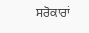ਸਰੋਕਾਰਾਂ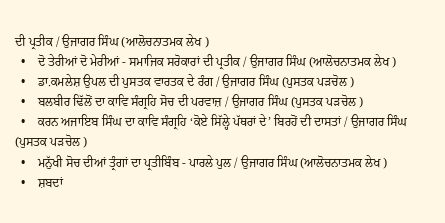ਦੀ ਪ੍ਰਤੀਕ / ਉਜਾਗਰ ਸਿੰਘ (ਆਲੋਚਨਾਤਮਕ ਲੇਖ )
  •    ਦੋ ਤੇਰੀਆਂ ਦੋ ਮੇਰੀਆਂ - ਸਮਾਜਿਕ ਸਰੋਕਾਰਾਂ ਦੀ ਪ੍ਰਤੀਕ / ਉਜਾਗਰ ਸਿੰਘ (ਆਲੋਚਨਾਤਮਕ ਲੇਖ )
  •    ਡਾ.ਕਮਲੇਸ਼ ਉਪਲ ਦੀ ਪੁਸਤਕ ਵਾਰਤਕ ਦੇ ਰੰਗ / ਉਜਾਗਰ ਸਿੰਘ (ਪੁਸਤਕ ਪੜਚੋਲ )
  •    ਬਲਬੀਰ ਢਿੱਲੋਂ ਦਾ ਕਾਵਿ ਸੰਗ੍ਰਹਿ ਸੋਚ ਦੀ ਪਰਵਾਜ਼ / ਉਜਾਗਰ ਸਿੰਘ (ਪੁਸਤਕ ਪੜਚੋਲ )
  •    ਕਰਨ ਅਜਾਇਬ ਸਿੰਘ ਦਾ ਕਾਵਿ ਸੰਗ੍ਰਹਿ ‘ਕੋਏ ਸਿੱਲ੍ਹੇ ਪੱਥਰਾਂ ਦੇ’ ਬਿਰਹੋਂ ਦੀ ਦਾਸਤਾਂ / ਉਜਾਗਰ ਸਿੰਘ (ਪੁਸਤਕ ਪੜਚੋਲ )
  •    ਮਨੁੱਖੀ ਸੋਚ ਦੀਆਂ ਤ੍ਰੰਗਾਂ ਦਾ ਪ੍ਰਤੀਬਿੰਬ - ਪਾਰਲੇ ਪੁਲ / ਉਜਾਗਰ ਸਿੰਘ (ਆਲੋਚਨਾਤਮਕ ਲੇਖ )
  •    ਸ਼ਬਦਾਂ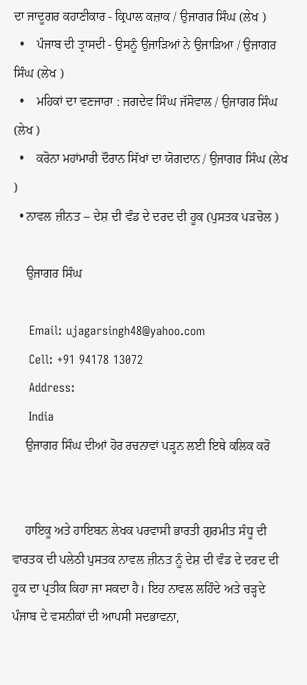ਦਾ ਜਾਦੂਗਰ ਕਹਾਣੀਕਾਰ - ਕ੍ਰਿਪਾਲ ਕਜ਼ਾਕ / ਉਜਾਗਰ ਸਿੰਘ (ਲੇਖ )
  •    ਪੰਜਾਬ ਦੀ ਤ੍ਰਾਸਦੀ - ਉਸਨੂੰ ਉਜਾੜਿਆਂ ਨੇ ਉਜਾੜਿਆ / ਉਜਾਗਰ ਸਿੰਘ (ਲੇਖ )
  •    ਮਹਿਕਾਂ ਦਾ ਵਣਜਾਰਾ : ਜਗਦੇਵ ਸਿੰਘ ਜੱਸੋਵਾਲ / ਉਜਾਗਰ ਸਿੰਘ (ਲੇਖ )
  •    ਕਰੋਨਾ ਮਹਾਂਮਾਰੀ ਦੌਰਾਨ ਸਿੱਖਾਂ ਦਾ ਯੋਗਦਾਨ / ਉਜਾਗਰ ਸਿੰਘ (ਲੇਖ )
  • ਨਾਵਲ ਜ਼ੀਨਤ -- ਦੇਸ਼ ਦੀ ਵੰਡ ਦੇ ਦਰਦ ਦੀ ਹੂਕ (ਪੁਸਤਕ ਪੜਚੋਲ )

    ਉਜਾਗਰ ਸਿੰਘ

    Email: ujagarsingh48@yahoo.com
    Cell: +91 94178 13072
    Address:
    India
    ਉਜਾਗਰ ਸਿੰਘ ਦੀਆਂ ਹੋਰ ਰਚਨਾਵਾਂ ਪੜ੍ਹਨ ਲਈ ਇਥੇ ਕਲਿਕ ਕਰੋ


    ਹਾਇਕੂ ਅਤੇ ਹਾਇਬਨ ਲੇਖਕ ਪਰਵਾਸੀ ਭਾਰਤੀ ਗੁਰਮੀਤ ਸੰਧੂ ਦੀ ਵਾਰਤਕ ਦੀ ਪਲੇਠੀ ਪੁਸਤਕ ਨਾਵਲ ਜ਼ੀਨਤ ਨੂੰ ਦੇਸ਼ ਦੀ ਵੰਡ ਦੇ ਦਰਦ ਦੀ ਹੂਕ ਦਾ ਪ੍ਰਤੀਕ ਕਿਹਾ ਜਾ ਸਕਦਾ ਹੈ। ਇਹ ਨਾਵਲ ਲਹਿੰਦੇ ਅਤੇ ਚੜ੍ਹਦੇ ਪੰਜਾਬ ਦੇ ਵਸਨੀਕਾਂ ਦੀ ਆਪਸੀ ਸਦਭਾਵਨਾ,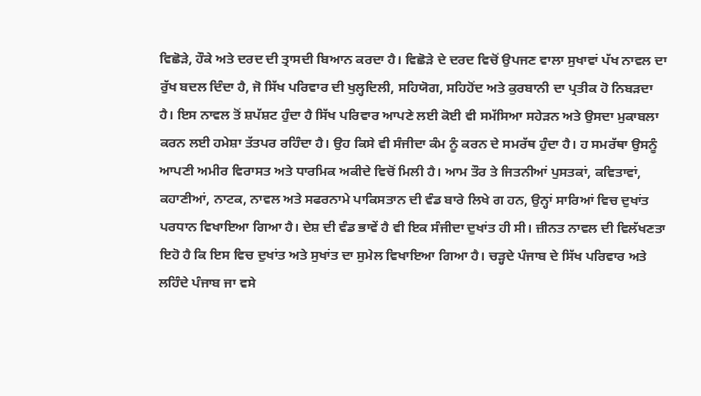ਵਿਛੋੜੇ, ਹੌਕੇ ਅਤੇ ਦਰਦ ਦੀ ਤ੍ਰਾਸਦੀ ਬਿਆਨ ਕਰਦਾ ਹੈ। ਵਿਛੋੜੇ ਦੇ ਦਰਦ ਵਿਚੋਂ ਉਪਜਣ ਵਾਲਾ ਸੁਖਾਵਾਂ ਪੱਖ ਨਾਵਲ ਦਾ ਰੁੱਖ ਬਦਲ ਦਿੰਦਾ ਹੈ, ਜੋ ਸਿੱਖ ਪਰਿਵਾਰ ਦੀ ਖੁਲ੍ਹਦਿਲੀ, ਸਹਿਯੋਗ, ਸਹਿਹੋਂਦ ਅਤੇ ਕੁਰਬਾਨੀ ਦਾ ਪ੍ਰਤੀਕ ਹੋ ਨਿਬੜਦਾ ਹੈ। ਇਸ ਨਾਵਲ ਤੋਂ ਸ਼ਪੱਸ਼ਟ ਹੁੰਦਾ ਹੈ ਸਿੱਖ ਪਰਿਵਾਰ ਆਪਣੇ ਲਈ ਕੋਈ ਵੀ ਸਮੱਸਿਆ ਸਹੇੜਨ ਅਤੇ ਉਸਦਾ ਮੁਕਾਬਲਾ ਕਰਨ ਲਈ ਹਮੇਸ਼ਾ ਤੱਤਪਰ ਰਹਿੰਦਾ ਹੈ। ਉਹ ਕਿਸੇ ਵੀ ਸੰਜੀਦਾ ਕੰਮ ਨੂੰ ਕਰਨ ਦੇ ਸਮਰੱਥ ਹੁੰਦਾ ਹੈ। ਹ ਸਮਰੱਥਾ ਉਸਨੂੰ ਆਪਣੀ ਅਮੀਰ ਵਿਰਾਸਤ ਅਤੇ ਧਾਰਮਿਕ ਅਕੀਦੇ ਵਿਚੋਂ ਮਿਲੀ ਹੈ। ਆਮ ਤੌਰ ਤੇ ਜਿਤਨੀਆਂ ਪੁਸਤਕਾਂ, ਕਵਿਤਾਵਾਂ, ਕਹਾਣੀਆਂ, ਨਾਟਕ, ਨਾਵਲ ਅਤੇ ਸਫਰਨਾਮੇ ਪਾਕਿਸਤਾਨ ਦੀ ਵੰਡ ਬਾਰੇ ਲਿਖੇ ਗ ਹਨ, ਉਨ੍ਹਾਂ ਸਾਰਿਆਂ ਵਿਚ ਦੁਖਾਂਤ ਪਰਧਾਨ ਵਿਖਾਇਆ ਗਿਆ ਹੈ। ਦੇਸ਼ ਦੀ ਵੰਡ ਭਾਵੇਂ ਹੈ ਵੀ ਇਕ ਸੰਜੀਦਾ ਦੁਖਾਂਤ ਹੀ ਸੀ। ਜ਼ੀਨਤ ਨਾਵਲ ਦੀ ਵਿਲੱਖਣਤਾ ਇਹੋ ਹੈ ਕਿ ਇਸ ਵਿਚ ਦੁਖਾਂਤ ਅਤੇ ਸੁਖਾਂਤ ਦਾ ਸੁਮੇਲ ਵਿਖਾਇਆ ਗਿਆ ਹੈ। ਚੜ੍ਹਦੇ ਪੰਜਾਬ ਦੇ ਸਿੱਖ ਪਰਿਵਾਰ ਅਤੇ ਲਹਿੰਦੇ ਪੰਜਾਬ ਜਾ ਵਸੇ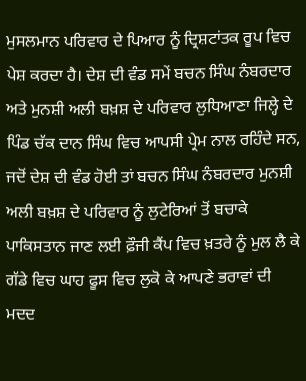ਮੁਸਲਮਾਨ ਪਰਿਵਾਰ ਦੇ ਪਿਆਰ ਨੂੰ ਦ੍ਰਿਸ਼ਟਾਂਤਕ ਰੂਪ ਵਿਚ ਪੇਸ਼ ਕਰਦਾ ਹੈ। ਦੇਸ਼ ਦੀ ਵੰਡ ਸਮੇਂ ਬਚਨ ਸਿੰਘ ਨੰਬਰਦਾਰ ਅਤੇ ਮੁਨਸ਼ੀ ਅਲੀ ਬਖ਼ਸ਼ ਦੇ ਪਰਿਵਾਰ ਲੁਧਿਆਣਾ ਜਿਲ੍ਹੇ ਦੇ ਪਿੰਡ ਚੱਕ ਦਾਨ ਸਿੰਘ ਵਿਚ ਆਪਸੀ ਪ੍ਰੇਮ ਨਾਲ ਰਹਿੰਦੇ ਸਨ, ਜਦੋਂ ਦੇਸ਼ ਦੀ ਵੰਡ ਹੋਈ ਤਾਂ ਬਚਨ ਸਿੰਘ ਨੰਬਰਦਾਰ ਮੁਨਸ਼ੀ ਅਲੀ ਬਖ਼ਸ਼ ਦੇ ਪਰਿਵਾਰ ਨੂੰ ਲੁਟੇਰਿਆਂ ਤੋਂ ਬਚਾਕੇ ਪਾਕਿਸਤਾਨ ਜਾਣ ਲਈ ਫ਼ੌਜੀ ਕੈਂਪ ਵਿਚ ਖ਼ਤਰੇ ਨੂੰ ਮੁਲ ਲੈ ਕੇ ਗੱਡੇ ਵਿਚ ਘਾਹ ਫੂਸ ਵਿਚ ਲੁਕੋ ਕੇ ਆਪਣੇ ਭਰਾਵਾਂ ਦੀ ਮਦਦ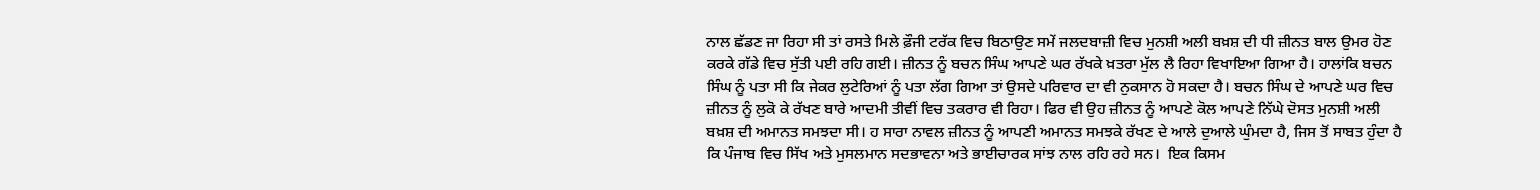ਨਾਲ ਛੱਡਣ ਜਾ ਰਿਹਾ ਸੀ ਤਾਂ ਰਸਤੇ ਮਿਲੇ ਫ਼ੌਜੀ ਟਰੱਕ ਵਿਚ ਬਿਠਾਉਣ ਸਮੇਂ ਜਲਦਬਾਜ਼ੀ ਵਿਚ ਮੁਨਸ਼ੀ ਅਲੀ ਬਖ਼ਸ਼ ਦੀ ਧੀ ਜ਼ੀਨਤ ਬਾਲ ਉਮਰ ਹੋਣ ਕਰਕੇ ਗੱਡੇ ਵਿਚ ਸੁੱਤੀ ਪਈ ਰਹਿ ਗਈ। ਜ਼ੀਨਤ ਨੂੰ ਬਚਨ ਸਿੰਘ ਆਪਣੇ ਘਰ ਰੱਖਕੇ ਖ਼ਤਰਾ ਮੁੱਲ ਲੈ ਰਿਹਾ ਵਿਖਾਇਆ ਗਿਆ ਹੈ। ਹਾਲਾਂਕਿ ਬਚਨ ਸਿੰਘ ਨੂੰ ਪਤਾ ਸੀ ਕਿ ਜੇਕਰ ਲੁਟੇਰਿਆਂ ਨੂੰ ਪਤਾ ਲੱਗ ਗਿਆ ਤਾਂ ਉਸਦੇ ਪਰਿਵਾਰ ਦਾ ਵੀ ਨੁਕਸਾਨ ਹੋ ਸਕਦਾ ਹੈ। ਬਚਨ ਸਿੰਘ ਦੇ ਆਪਣੇ ਘਰ ਵਿਚ ਜ਼ੀਨਤ ਨੂੰ ਲੁਕੋ ਕੇ ਰੱਖਣ ਬਾਰੇ ਆਦਮੀ ਤੀਵੀਂ ਵਿਚ ਤਕਰਾਰ ਵੀ ਰਿਹਾ। ਫਿਰ ਵੀ ਉਹ ਜ਼ੀਨਤ ਨੂੰ ਆਪਣੇ ਕੋਲ ਆਪਣੇ ਨਿੱਘੇ ਦੋਸਤ ਮੁਨਸ਼ੀ ਅਲੀ ਬਖ਼ਸ਼ ਦੀ ਅਮਾਨਤ ਸਮਝਦਾ ਸੀ। ਹ ਸਾਰਾ ਨਾਵਲ ਜ਼ੀਨਤ ਨੂੰ ਆਪਣੀ ਅਮਾਨਤ ਸਮਝਕੇ ਰੱਖਣ ਦੇ ਆਲੇ ਦੁਆਲੇ ਘੁੰਮਦਾ ਹੈ, ਜਿਸ ਤੋਂ ਸਾਬਤ ਹੁੰਦਾ ਹੈ ਕਿ ਪੰਜਾਬ ਵਿਚ ਸਿੱਖ ਅਤੇ ਮੁਸਲਮਾਨ ਸਦਭਾਵਨਾ ਅਤੇ ਭਾਈਚਾਰਕ ਸਾਂਝ ਨਾਲ ਰਹਿ ਰਹੇ ਸਨ।  ਇਕ ਕਿਸਮ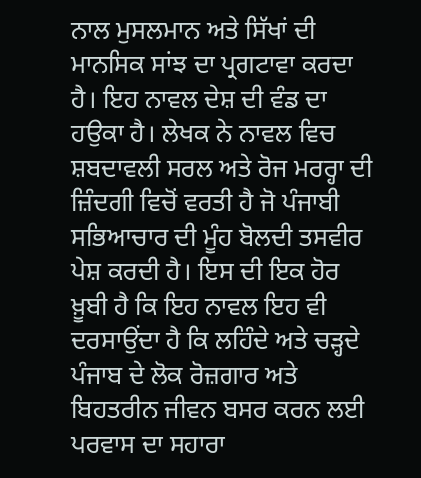ਨਾਲ ਮੁਸਲਮਾਨ ਅਤੇ ਸਿੱਖਾਂ ਦੀ ਮਾਨਸਿਕ ਸਾਂਝ ਦਾ ਪ੍ਰਗਟਾਵਾ ਕਰਦਾ ਹੈ। ਇਹ ਨਾਵਲ ਦੇਸ਼ ਦੀ ਵੰਡ ਦਾ ਹਉਕਾ ਹੈ। ਲੇਖਕ ਨੇ ਨਾਵਲ ਵਿਚ ਸ਼ਬਦਾਵਲੀ ਸਰਲ ਅਤੇ ਰੋਜ ਮਰਰ੍ਹਾ ਦੀ ਜ਼ਿੰਦਗੀ ਵਿਚੋਂ ਵਰਤੀ ਹੈ ਜੋ ਪੰਜਾਬੀ ਸਭਿਆਚਾਰ ਦੀ ਮੂੰਹ ਬੋਲਦੀ ਤਸਵੀਰ ਪੇਸ਼ ਕਰਦੀ ਹੈ। ਇਸ ਦੀ ਇਕ ਹੋਰ ਖ਼ੂਬੀ ਹੈ ਕਿ ਇਹ ਨਾਵਲ ਇਹ ਵੀ ਦਰਸਾਉਂਦਾ ਹੈ ਕਿ ਲਹਿੰਦੇ ਅਤੇ ਚੜ੍ਹਦੇ ਪੰਜਾਬ ਦੇ ਲੋਕ ਰੋਜ਼ਗਾਰ ਅਤੇ ਬਿਹਤਰੀਨ ਜੀਵਨ ਬਸਰ ਕਰਨ ਲਈ ਪਰਵਾਸ ਦਾ ਸਹਾਰਾ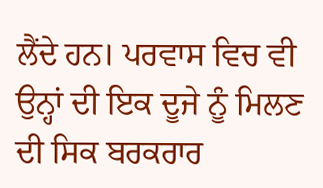ਲੈਂਦੇ ਹਨ। ਪਰਵਾਸ ਵਿਚ ਵੀ ਉਨ੍ਹਾਂ ਦੀ ਇਕ ਦੂਜੇ ਨੂੰ ਮਿਲਣ ਦੀ ਸਿਕ ਬਰਕਰਾਰ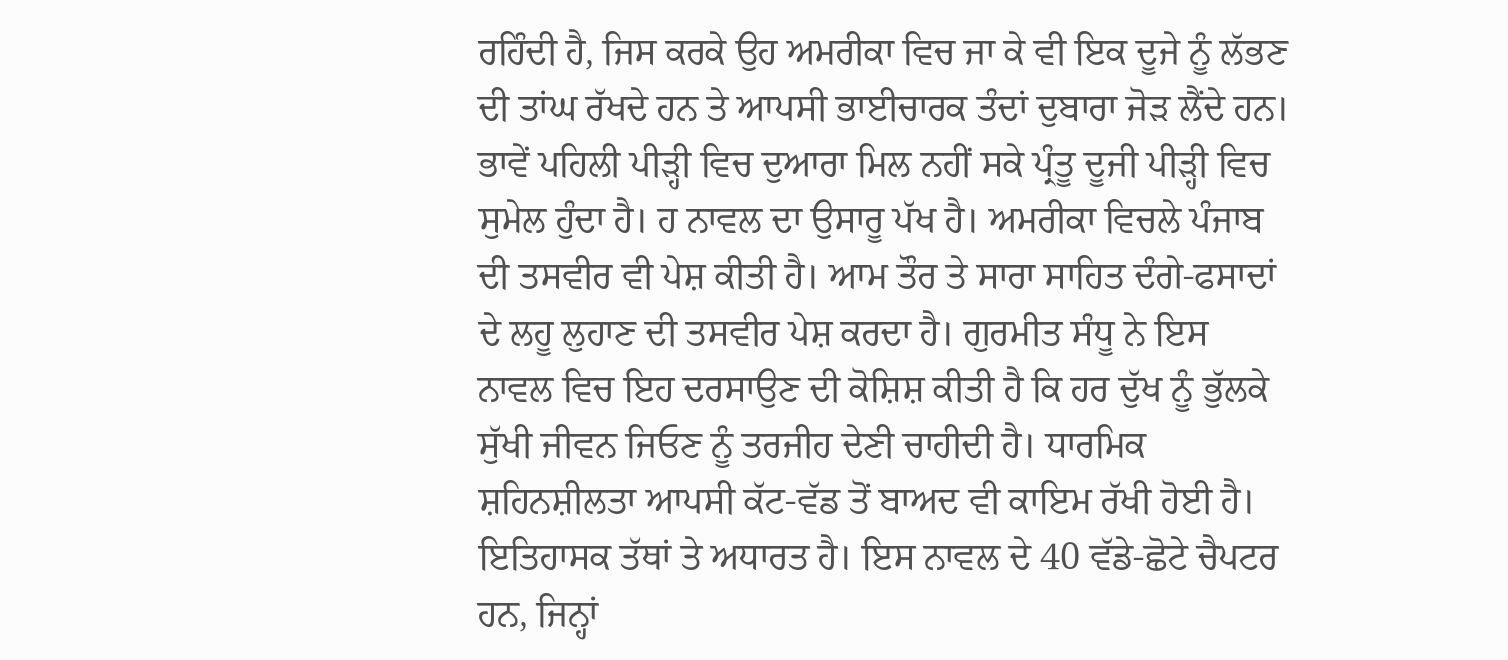ਰਹਿੰਦੀ ਹੈ, ਜਿਸ ਕਰਕੇ ਉਹ ਅਮਰੀਕਾ ਵਿਚ ਜਾ ਕੇ ਵੀ ਇਕ ਦੂਜੇ ਨੂੰ ਲੱਭਣ ਦੀ ਤਾਂਘ ਰੱਖਦੇ ਹਨ ਤੇ ਆਪਸੀ ਭਾਈਚਾਰਕ ਤੰਦਾਂ ਦੁਬਾਰਾ ਜੋੜ ਲੈਂਦੇ ਹਨ। ਭਾਵੇਂ ਪਹਿਲੀ ਪੀੜ੍ਹੀ ਵਿਚ ਦੁਆਰਾ ਮਿਲ ਨਹੀਂ ਸਕੇ ਪ੍ਰੰਤੂ ਦੂਜੀ ਪੀੜ੍ਹੀ ਵਿਚ ਸੁਮੇਲ ਹੁੰਦਾ ਹੈ। ਹ ਨਾਵਲ ਦਾ ਉਸਾਰੂ ਪੱਖ ਹੈ। ਅਮਰੀਕਾ ਵਿਚਲੇ ਪੰਜਾਬ ਦੀ ਤਸਵੀਰ ਵੀ ਪੇਸ਼ ਕੀਤੀ ਹੈ। ਆਮ ਤੌਰ ਤੇ ਸਾਰਾ ਸਾਹਿਤ ਦੰਗੇ-ਫਸਾਦਾਂ ਦੇ ਲਹੂ ਲੁਹਾਣ ਦੀ ਤਸਵੀਰ ਪੇਸ਼ ਕਰਦਾ ਹੈ। ਗੁਰਮੀਤ ਸੰਧੂ ਨੇ ਇਸ ਨਾਵਲ ਵਿਚ ਇਹ ਦਰਸਾਉਣ ਦੀ ਕੋਸ਼ਿਸ਼ ਕੀਤੀ ਹੈ ਕਿ ਹਰ ਦੁੱਖ ਨੂੰ ਭੁੱਲਕੇ ਸੁੱਖੀ ਜੀਵਨ ਜਿਓਣ ਨੂੰ ਤਰਜੀਹ ਦੇਣੀ ਚਾਹੀਦੀ ਹੈ। ਧਾਰਮਿਕ ਸ਼ਹਿਨਸ਼ੀਲਤਾ ਆਪਸੀ ਕੱਟ-ਵੱਡ ਤੋਂ ਬਾਅਦ ਵੀ ਕਾਇਮ ਰੱਖੀ ਹੋਈ ਹੈ। ਇਤਿਹਾਸਕ ਤੱਥਾਂ ਤੇ ਅਧਾਰਤ ਹੈ। ਇਸ ਨਾਵਲ ਦੇ 40 ਵੱਡੇ-ਛੋਟੇ ਚੈਪਟਰ ਹਨ, ਜਿਨ੍ਹਾਂ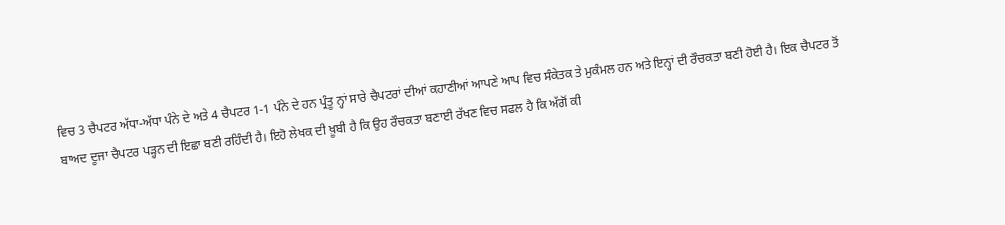ਵਿਚ 3 ਚੈਪਟਰ ਅੱਧਾ-ਅੱਧਾ ਪੰਨੇ ਦੇ ਅਤੇ 4 ਚੈਪਟਰ 1-1 ਪੰਨੇ ਦੇ ਹਨ ਪ੍ਰੰਤੂ ਨ੍ਹਾਂ ਸਾਰੇ ਚੈਪਟਰਾਂ ਦੀਆਂ ਕਹਾਣੀਆਂ ਆਪਣੇ ਆਪ ਵਿਚ ਸੰਕੇਤਕ ਤੇ ਮੁਕੰਮਲ ਹਨ ਅਤੇ ਇਨ੍ਹਾਂ ਦੀ ਰੌਚਕਤਾ ਬਣੀ ਹੋਈ ਹੈ। ਇਕ ਚੈਪਟਰ ਤੋਂ ਬਾਅਦ ਦੂਜਾ ਚੈਪਟਰ ਪੜ੍ਹਨ ਦੀ ਇਛਾ ਬਣੀ ਰਹਿੰਦੀ ਹੈ। ਇਹੋ ਲੇਖਕ ਦੀ ਖ਼ੂਬੀ ਹੈ ਕਿ ਉਹ ਰੌਚਕਤਾ ਬਣਾਈ ਰੱਖਣ ਵਿਚ ਸਫਲ ਹੈ ਕਿ ਅੱਗੋਂ ਕੀ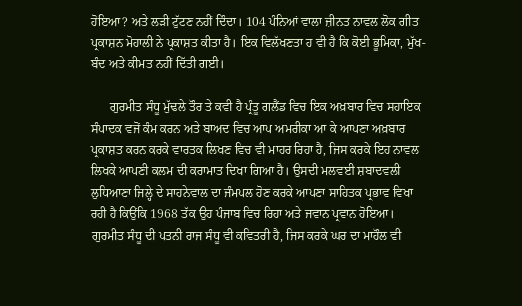ਹੋਇਆ? ਅਤੇ ਲੜੀ ਟੁੱਟਣ ਨਹੀਂ ਦਿੰਦਾ। 104 ਪੰਨਿਆਂ ਵਾਲਾ ਜ਼ੀਨਤ ਨਾਵਲ ਲੋਕ ਗੀਤ ਪ੍ਰਕਾਸ਼ਨ ਮੋਹਾਲੀ ਨੇ ਪ੍ਰਕਾਸ਼ਤ ਕੀਤਾ ਹੈ। ਇਕ ਵਿਲੱਖਣਤਾ ਹ ਵੀ ਹੈ ਕਿ ਕੋਈ ਭੂਮਿਕਾ, ਮੁੱਖ-ਬੰਦ ਅਤੇ ਕੀਮਤ ਨਹੀਂ ਦਿੱਤੀ ਗਈ।

      ਗੁਰਮੀਤ ਸੰਧੂ ਮੁੱਢਲੇ ਤੌਰ ਤੇ ਕਵੀ ਹੈ ਪ੍ਰੰਤੂ ਗਲੈਂਡ ਵਿਚ ਇਕ ਅਖ਼ਬਾਰ ਵਿਚ ਸਹਾਇਕ ਸੰਪਾਦਕ ਵਜੋਂ ਕੰਮ ਕਰਨ ਅਤੇ ਬਾਅਦ ਵਿਚ ਆਪ ਅਮਰੀਕਾ ਆ ਕੇ ਆਪਣਾ ਅਖ਼ਬਾਰ ਪ੍ਰਕਾਸ਼ਤ ਕਰਨ ਕਰਕੇ ਵਾਰਤਕ ਲਿਖਣ ਵਿਚ ਵੀ ਮਾਹਰ ਰਿਹਾ ਹੈ, ਜਿਸ ਕਰਕੇ ਇਹ ਨਾਵਲ ਲਿਖਕੇ ਆਪਣੀ ਕਲਮ ਦੀ ਕਰਾਮਾਤ ਦਿਖਾ ਗਿਆ ਹੈ। ਉਸਦੀ ਮਲਵਈ ਸ਼ਬਾਦਵਲੀ ਲੁਧਿਆਣਾ ਜਿਲ੍ਹੇ ਦੇ ਸਾਹਨੇਵਾਲ ਦਾ ਜੰਮਪਲ ਹੋਣ ਕਰਕੇ ਆਪਣਾ ਸਾਹਿਤਕ ਪ੍ਰਭਾਵ ਵਿਖਾ ਰਹੀ ਹੈ ਕਿਉਂਕਿ 1968 ਤੱਕ ਉਹ ਪੰਜਾਬ ਵਿਚ ਰਿਹਾ ਅਤੇ ਜਵਾਨ ਪ੍ਰਵਾਨ ਹੋਇਆ। ਗੁਰਮੀਤ ਸੰਧੂ ਦੀ ਪਤਨੀ ਰਾਜ ਸੰਧੂ ਵੀ ਕਵਿਤਰੀ ਹੈ, ਜਿਸ ਕਰਕੇ ਘਰ ਦਾ ਮਾਹੌਲ ਵੀ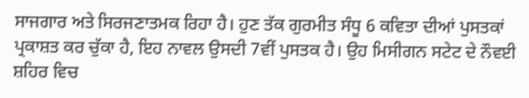ਸਾਜਗਾਰ ਅਤੇ ਸਿਰਜਣਾਤਮਕ ਰਿਹਾ ਹੈ। ਹੁਣ ਤੱਕ ਗੁਰਮੀਤ ਸੰਧੂ 6 ਕਵਿਤਾ ਦੀਆਂ ਪੁਸਤਕਾਂ ਪ੍ਰਕਾਸ਼ਤ ਕਰ ਚੁੱਕਾ ਹੈ, ਇਹ ਨਾਵਲ ਉਸਦੀ 7ਵੀਂ ਪੁਸਤਕ ਹੈ। ਉਹ ਮਿਸੀਗਨ ਸਟੇਟ ਦੇ ਨੌਵਈ ਸ਼ਹਿਰ ਵਿਚ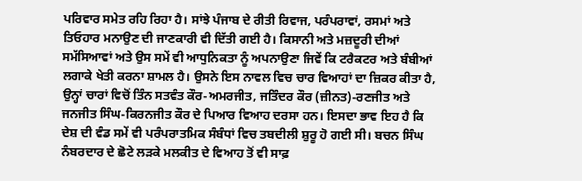ਪਰਿਵਾਰ ਸਮੇਤ ਰਹਿ ਰਿਹਾ ਹੈ। ਸਾਂਝੇ ਪੰਜਾਬ ਦੇ ਰੀਤੀ ਰਿਵਾਜ, ਪਰੰਪਰਾਵਾਂ, ਰਸਮਾਂ ਅਤੇ ਤਿਓਹਾਰ ਮਨਾਉਣ ਦੀ ਜਾਣਕਾਰੀ ਵੀ ਦਿੱਤੀ ਗਈ ਹੈ। ਕਿਸਾਨੀ ਅਤੇ ਮਜ਼ਦੂਰੀ ਦੀਆਂ ਸਮੱਸਿਆਵਾਂ ਅਤੇ ਉਸ ਸਮੇਂ ਵੀ ਆਧੁਨਿਕਤਾ ਨੂੰ ਅਪਨਾਉਣਾ ਜਿਵੇਂ ਕਿ ਟਰੈਕਟਰ ਅਤੇ ਬੰਬੀਆਂ ਲਗਾਕੇ ਖੇਤੀ ਕਰਨਾ ਸ਼ਾਮਲ ਹੈ। ਉਸਨੇ ਇਸ ਨਾਵਲ ਵਿਚ ਚਾਰ ਵਿਆਹਾਂ ਦਾ ਜ਼ਿਕਰ ਕੀਤਾ ਹੈ, ਉਨ੍ਹਾਂ ਚਾਰਾਂ ਵਿਚੋਂ ਤਿੰਨ ਸਤਵੰਤ ਕੌਰ-ਅਮਰਜੀਤ, ਜਤਿੰਦਰ ਕੌਰ (ਜ਼ੀਨਤ)-ਰਣਜੀਤ ਅਤੇ ਜਨਜੀਤ ਸਿੰਘ-ਕਿਰਨਜੀਤ ਕੌਰ ਦੇ ਪਿਆਰ ਵਿਆਹ ਦਰਸਾ ਹਨ। ਇਸਦਾ ਭਾਵ ਇਹ ਹੈ ਕਿ ਦੇਸ਼ ਦੀ ਵੰਡ ਸਮੇਂ ਵੀ ਪਰੰਪਰਾਤਮਿਕ ਸੰਬੰਧਾਂ ਵਿਚ ਤਬਦੀਲੀ ਸ਼ੁਰੂ ਹੋ ਗਈ ਸੀ। ਬਚਨ ਸਿੰਘ ਨੰਬਰਦਾਰ ਦੇ ਛੋਟੇ ਲੜਕੇ ਮਲਕੀਤ ਦੇ ਵਿਆਹ ਤੋਂ ਵੀ ਸਾਫ਼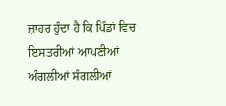ਜ਼ਾਹਰ ਹੁੰਦਾ ਹੈ ਕਿ ਪਿੰਡਾਂ ਵਿਚ ਇਸਤਰੀਆਂ ਆਪਣੀਆਂ ਅੰਗਲੀਆਂ ਸੰਗਲੀਆਂ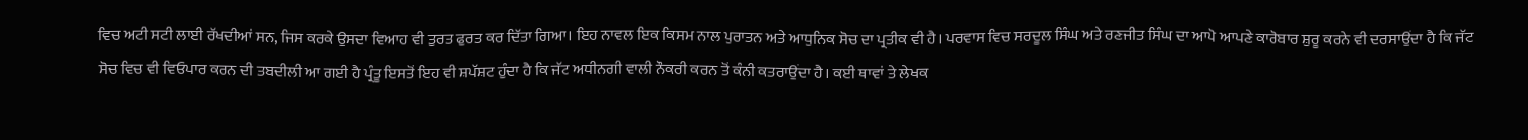ਵਿਚ ਅਟੀ ਸਟੀ ਲਾਈ ਰੱਖਦੀਆਂ ਸਨ, ਜਿਸ ਕਰਕੇ ਉਸਦਾ ਵਿਆਹ ਵੀ ਤੁਰਤ ਫੁਰਤ ਕਰ ਦਿੱਤਾ ਗਿਆ। ਇਹ ਨਾਵਲ ਇਕ ਕਿਸਮ ਨਾਲ ਪੁਰਾਤਨ ਅਤੇ ਆਧੁਨਿਕ ਸੋਚ ਦਾ ਪ੍ਰਤੀਕ ਵੀ ਹੈ। ਪਰਵਾਸ ਵਿਚ ਸਰਦੂਲ ਸਿੰਘ ਅਤੇ ਰਣਜੀਤ ਸਿੰਘ ਦਾ ਆਪੋ ਆਪਣੇ ਕਾਰੋਬਾਰ ਸ਼ੁਰੂ ਕਰਨੇ ਵੀ ਦਰਸਾਉਂਦਾ ਹੈ ਕਿ ਜੱਟ ਸੋਚ ਵਿਚ ਵੀ ਵਿਓਪਾਰ ਕਰਨ ਦੀ ਤਬਦੀਲੀ ਆ ਗਈ ਹੈ ਪ੍ਰੰਤੂ ਇਸਤੋਂ ਇਹ ਵੀ ਸ਼ਪੱਸ਼ਟ ਹੁੰਦਾ ਹੈ ਕਿ ਜੱਟ ਅਧੀਨਗੀ ਵਾਲੀ ਨੌਕਰੀ ਕਰਨ ਤੋਂ ਕੰਨੀ ਕਤਰਾਉਂਦਾ ਹੈ। ਕਈ ਥਾਵਾਂ ਤੇ ਲੇਖਕ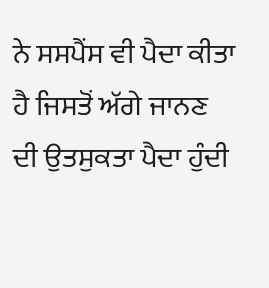ਨੇ ਸਸਪੈਂਸ ਵੀ ਪੈਦਾ ਕੀਤਾ ਹੈ ਜਿਸਤੋਂ ਅੱਗੇ ਜਾਨਣ ਦੀ ਉਤਸੁਕਤਾ ਪੈਦਾ ਹੁੰਦੀ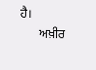ਹੈ।
      ਅਖ਼ੀਰ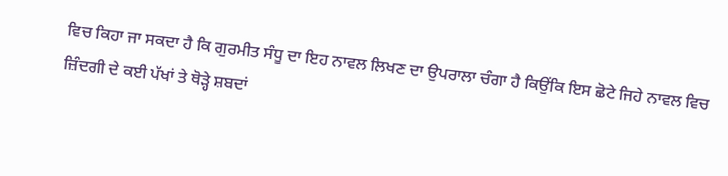ਵਿਚ ਕਿਹਾ ਜਾ ਸਕਦਾ ਹੈ ਕਿ ਗੁਰਮੀਤ ਸੰਧੂ ਦਾ ਇਹ ਨਾਵਲ ਲਿਖਣ ਦਾ ਉਪਰਾਲਾ ਚੰਗਾ ਹੈ ਕਿਉਂਕਿ ਇਸ ਛੋਟੇ ਜਿਹੇ ਨਾਵਲ ਵਿਚ ਜ਼ਿੰਦਗੀ ਦੇ ਕਈ ਪੱਖਾਂ ਤੇ ਥੋੜ੍ਹੇ ਸ਼ਬਦਾਂ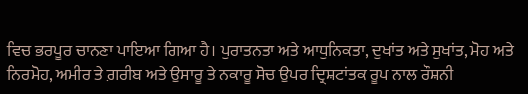ਵਿਚ ਭਰਪੂਰ ਚਾਨਣਾ ਪਾਇਆ ਗਿਆ ਹੈ। ਪੁਰਾਤਨਤਾ ਅਤੇ ਆਧੁਨਿਕਤਾ, ਦੁਖਾਂਤ ਅਤੇ ਸੁਖਾਂਤ, ਮੋਹ ਅਤੇ ਨਿਰਮੋਹ, ਅਮੀਰ ਤੇ ਗ਼ਰੀਬ ਅਤੇ ਉਸਾਰੂ ਤੇ ਨਕਾਰੂ ਸੋਚ ਉਪਰ ਦ੍ਰਿਸ਼ਟਾਂਤਕ ਰੂਪ ਨਾਲ ਰੌਸ਼ਨੀ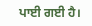ਪਾਈ ਗਈ ਹੈ।